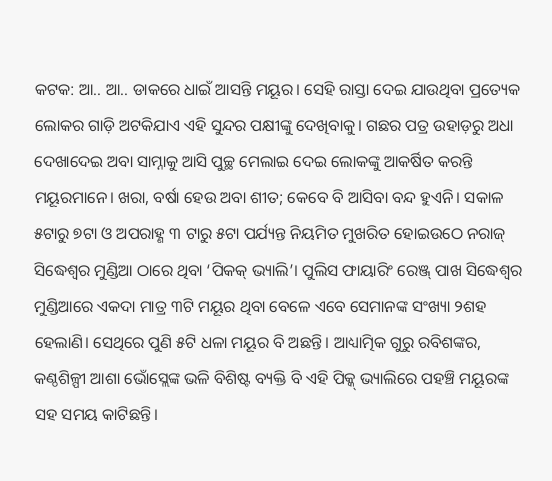କଟକ: ଆ.. ଆ.. ଡାକରେ ଧାଇଁ ଆସନ୍ତି ମୟୂର। ସେହି ରାସ୍ତା ଦେଇ ଯାଉଥିବା ପ୍ରତ୍ୟେକ ଲୋକର ଗାଡ଼ି ଅଟକିଯାଏ ଏହି ସୁନ୍ଦର ପକ୍ଷୀଙ୍କୁ ଦେଖିବାକୁ। ଗଛର ପତ୍ର ଉହାଡ଼ରୁ ଅଧା ଦେଖାଦେଇ ଅବା ସାମ୍ନାକୁ ଆସି ପୁଚ୍ଛ ମେଲାଇ ଦେଇ ଲୋକଙ୍କୁ ଆକର୍ଷିତ କରନ୍ତି ମୟୂରମାନେ। ଖରା, ବର୍ଷା ହେଉ ଅବା ଶୀତ; କେବେ ବି ଆସିବା ବନ୍ଦ ହୁଏନି। ସକାଳ ୫ଟାରୁ ୭ଟା ଓ ଅପରାହ୍ଣ ୩ ଟାରୁ ୫ଟା ପର୍ଯ୍ୟନ୍ତ ନିୟମିତ ମୁଖରିତ ହୋଇଉଠେ ନରାଜ୍ ସିଦ୍ଧେଶ୍ବର ମୁଣ୍ଡିଆ ଠାରେ ଥିବା ‘ପିକକ୍ ଭ୍ୟାଲି’। ପୁଲିସ ଫାୟାରିଂ ରେଞ୍ଜ୍ ପାଖ ସିଦ୍ଧେଶ୍ବର ମୁଣ୍ଡିଆରେ ଏକଦା ମାତ୍ର ୩ଟି ମୟୂର ଥିବା ବେଳେ ଏବେ ସେମାନଙ୍କ ସଂଖ୍ୟା ୨ଶହ ହେଲାଣି। ସେଥିରେ ପୁଣି ୫ଟି ଧଳା ମୟୂର ବି ଅଛନ୍ତି। ଆଧ୍ୟାତ୍ମିକ ଗୁରୁ ରବିଶଙ୍କର, କଣ୍ଠଶିଳ୍ପୀ ଆଶା ଭୋଁସ୍ଲେଙ୍କ ଭଳି ବିଶିଷ୍ଟ ବ୍ୟକ୍ତି ବି ଏହି ପିକ୍କ୍ ଭ୍ୟାଲିରେ ପହଞ୍ଚି ମୟୂରଙ୍କ ସହ ସମୟ କାଟିଛନ୍ତି।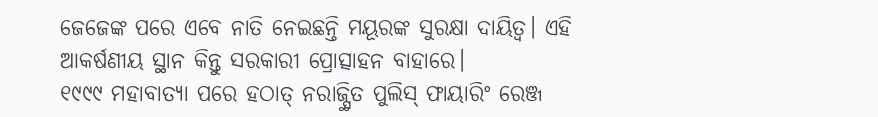ଜେଜେଙ୍କ ପରେ ଏବେ ନାତି ନେଇଛନ୍ତି ମୟୂରଙ୍କ ସୁରକ୍ଷା ଦାୟିତ୍ବ। ଏହି ଆକର୍ଷଣୀୟ ସ୍ଥାନ କିନ୍ତୁ ସରକାରୀ ପ୍ରୋତ୍ସାହନ ବାହାରେ।
୧୯୯୯ ମହାବାତ୍ୟା ପରେ ହଠାତ୍ ନରାଜ୍ସ୍ଥିତ ପୁଲିସ୍ ଫାୟାରିଂ ରେଞ୍ଜ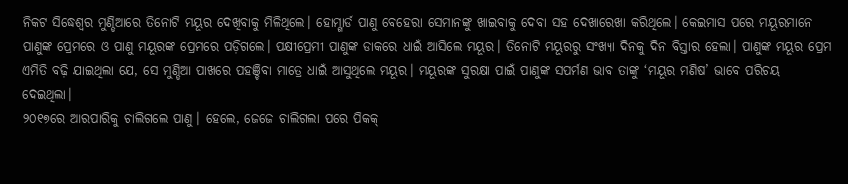ନିକଟ ସିଦ୍ଧେଶ୍ବର ମୁଣ୍ଡିଆରେ ତିନୋଟି ମୟୂର ଦେଖିବାକୁ ମିଳିଥିଲେ। ହୋମ୍ଗାର୍ଡ ପାଣୁ ବେହେରା ସେମାନଙ୍କୁ ଖାଇବାକୁ ଦେବା ସହ ଦେଖାରେଖା କରିଥିଲେ। କେଇମାସ ପରେ ମୟୂରମାନେ ପାଣୁଙ୍କ ପ୍ରେମରେ ଓ ପାଣୁ ମୟୂରଙ୍କ ପ୍ରେମରେ ପଡ଼ିଗଲେ। ପକ୍ଷୀପ୍ରେମୀ ପାଣୁଙ୍କ ଡାକରେ ଧାଇଁ ଆସିଲେ ମୟୂର। ତିନୋଟି ମୟୂରରୁ ସଂଖ୍ୟା ଦିନକୁ ଦିନ ବିସ୍ତାର ହେଲା। ପାଣୁଙ୍କ ମୟୂର ପ୍ରେମ ଏମିତି ବଢ଼ି ଯାଇଥିଲା ଯେ, ସେ ମୁଣ୍ଡିଆ ପାଖରେ ପହଞ୍ଚିବା ମାତ୍ରେ ଧାଇଁ ଆସୁଥିଲେ ମୟୂର। ମୟୂରଙ୍କ ସୁରକ୍ଷା ପାଇଁ ପାଣୁଙ୍କ ସପର୍ମଣ ଭାବ ତାଙ୍କୁ ‘ମୟୂର ମଣିଷ’ ଭାବେ ପରିଚୟ ଦେଇଥିଲା।
୨୦୧୭ରେ ଆରପାରିକୁ ଚାଲିଗଲେ ପାଣୁ। ହେଲେ, ଜେଜେ ଚାଲିଗଲା ପରେ ପିକକ୍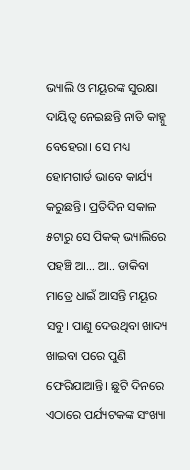ଭ୍ୟାଲି ଓ ମୟୂରଙ୍କ ସୁରକ୍ଷା ଦାୟିତ୍ବ ନେଇଛନ୍ତି ନାତି କାହ୍ନୁ ବେହେରା। ସେ ମଧ୍ୟ ହୋମଗାର୍ଡ ଭାବେ କାର୍ଯ୍ୟ କରୁଛନ୍ତି। ପ୍ରତିଦିନ ସକାଳ ୫ଟାରୁ ସେ ପିକକ୍ ଭ୍ୟାଲିରେ ପହଞ୍ଚି ଆ... ଆ.. ଡାକିବା ମାତ୍ରେ ଧାଇଁ ଆସନ୍ତି ମୟୂର ସବୁ। ପାଣୁ ଦେଉଥିବା ଖାଦ୍ୟ ଖାଇବା ପରେ ପୁଣି ଫେରିଯାଆନ୍ତି। ଛୁଟି ଦିନରେ ଏଠାରେ ପର୍ଯ୍ୟଟକଙ୍କ ସଂଖ୍ୟା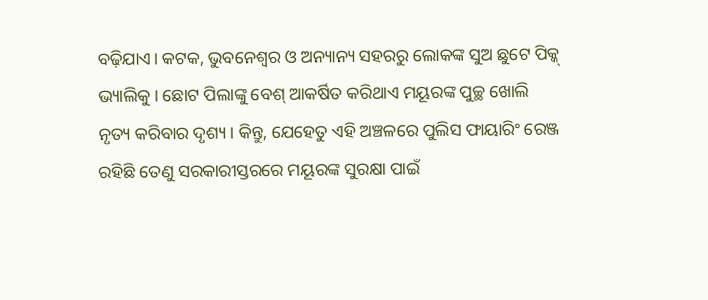ବଢ଼ିଯାଏ। କଟକ, ଭୁବନେଶ୍ବର ଓ ଅନ୍ୟାନ୍ୟ ସହରରୁ ଲୋକଙ୍କ ସୁଅ ଛୁଟେ ପିକ୍କ୍ ଭ୍ୟାଲିକୁ। ଛୋଟ ପିଲାଙ୍କୁ ବେଶ୍ ଆକର୍ଷିତ କରିଥାଏ ମୟୂରଙ୍କ ପୁଚ୍ଛ ଖୋଲି ନୃତ୍ୟ କରିବାର ଦୃଶ୍ୟ। କିନ୍ତୁ, ଯେହେତୁ ଏହି ଅଞ୍ଚଳରେ ପୁଲିସ ଫାୟାରିଂ ରେଞ୍ଜ ରହିଛି ତେଣୁ ସରକାରୀସ୍ତରରେ ମୟୂରଙ୍କ ସୁରକ୍ଷା ପାଇଁ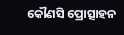କୌଣସି ପ୍ରୋତ୍ସାହନ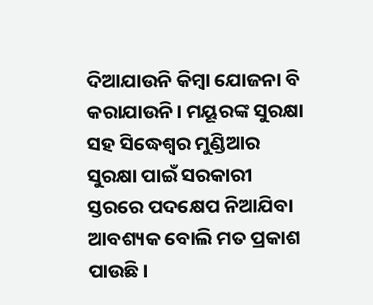ଦିଆଯାଉନି କିମ୍ବା ଯୋଜନା ବି କରାଯାଉନି। ମୟୂରଙ୍କ ସୁରକ୍ଷା ସହ ସିଦ୍ଧେଶ୍ବର ମୁଣ୍ଡିଆର ସୁରକ୍ଷା ପାଇଁ ସରକାରୀ ସ୍ତରରେ ପଦକ୍ଷେପ ନିଆଯିବା ଆବଶ୍ୟକ ବୋଲି ମତ ପ୍ରକାଶ ପାଉଛି।